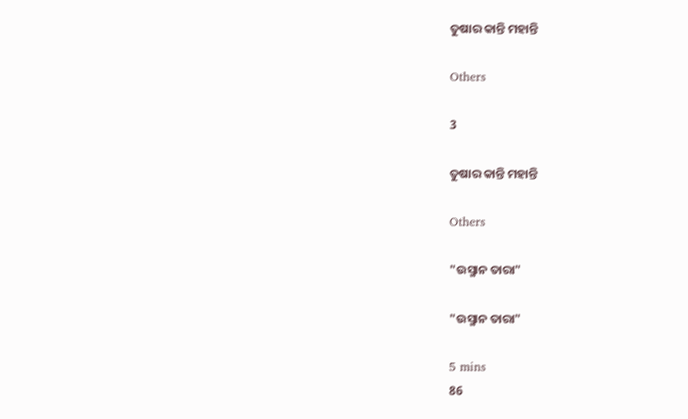ତୁଷାର କାନ୍ତି ମହାନ୍ତି

Others

3

ତୁଷାର କାନ୍ତି ମହାନ୍ତି

Others

"ଉସ୍ମାନ ତାରା"

"ଉସ୍ମାନ ତାରା"

5 mins
86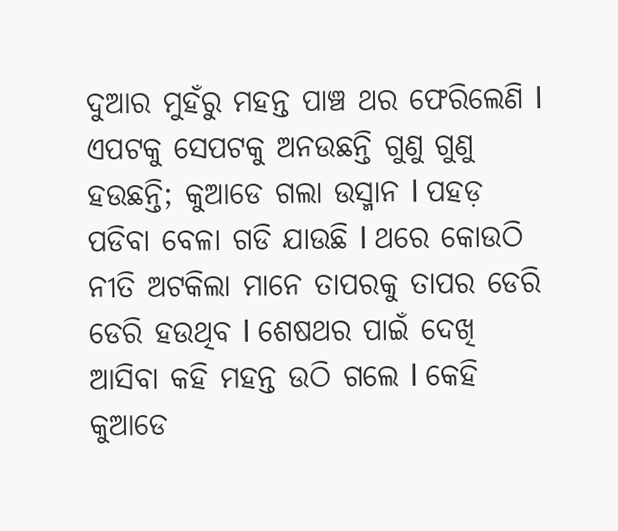ଦୁଆର ମୁହଁରୁ ମହନ୍ତ ପାଞ୍ଚ ଥର ଫେରିଲେଣି l ଏପଟକୁ ସେପଟକୁ ଅନଉଛନ୍ତି ଗୁଣୁ ଗୁଣୁ ହଉଛନ୍ତି; କୁଆଡେ ଗଲା ଉସ୍ମାନ l ପହଡ଼ ପଡିବା ବେଳା ଗଡି ଯାଉଛି l ଥରେ କୋଉଠି ନୀତି ଅଟକିଲା ମାନେ ତାପରକୁ ତାପର ଡେରି ଡେରି ହଉଥିବ l ଶେଷଥର ପାଇଁ ଦେଖି ଆସିବା କହି ମହନ୍ତ ଉଠି ଗଲେ l କେହି କୁଆଡେ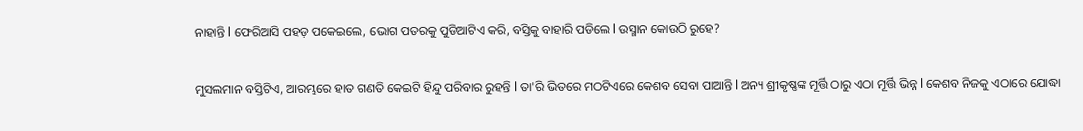ନାହାନ୍ତି l ଫେରିଆସି ପହଡ଼ ପକେଇଲେ, ଭୋଗ ପତରକୁ ପୁଡିଆଟିଏ କରି, ବସ୍ତିକୁ ବାହାରି ପଡିଲେ l ଉସ୍ମାନ କୋଉଠି ରୁହେ?

ମୁସଲମାନ ବସ୍ତିଟିଏ, ଆରମ୍ଭରେ ହାତ ଗଣତି କେଇଟି ହିନ୍ଦୁ ପରିବାର ରୁହନ୍ତି l ତା'ରି ଭିତରେ ମଠଟିଏରେ କେଶବ ସେବା ପାଆନ୍ତି l ଅନ୍ୟ ଶ୍ରୀକୃଷ୍ଣଙ୍କ ମୂର୍ତ୍ତି ଠାରୁ ଏଠା ମୂର୍ତ୍ତି ଭିନ୍ନ l କେଶବ ନିଜକୁ ଏଠାରେ ଯୋଦ୍ଧା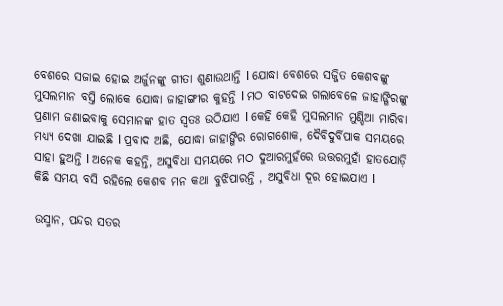ବେଶରେ ସଜାଇ ହୋଇ ଅର୍ଜୁନଙ୍କୁ ଗୀତା ଶୁଣାଉଥାନ୍ତି l ଯୋଦ୍ଧା ବେଶରେ ସଜ୍ଜିତ କେଶବଙ୍କୁ ମୁସଲମାନ ବସ୍ତି ଲୋକେ ଯୋଦ୍ଧା ଜାହାଙ୍ଗୀର କୁହନ୍ତି l ମଠ ବାଟଦେଇ ଗଲାବେଳେ ଜାହାଙ୍ଗିରଙ୍କୁ ପ୍ରଣାମ ଜଣାଇବାକୁ ସେମାନଙ୍କ ହାତ ସ୍ୱତଃ ଉଠିଯାଏ l କେହି କେହି ମୁସଲମାନ ମୁଣ୍ଡିଆ ମାରିବା ମଧ୍ୟ୍ୟ ଦେଖା ଯାଇଛି l ପ୍ରବାଦ ଅଛି, ଯୋଦ୍ଧା ଜାହାଙ୍ଗିର ରୋଗଶୋକ, ଦୈବିଦୁର୍ବିପାକ ସମୟରେ ସାହା ହୁଅନ୍ତି l ଅନେକ କହନ୍ତି, ଅସୁବିଧା ସମୟରେ ମଠ ଦୁଆରମୁହଁରେ ଉତ୍ତରମୁହାଁ ହାତଯୋଡ଼ି କିଛି ସମୟ ବସି ରହିଲେ କେଶବ ମନ କଥା ବୁଝିପାରନ୍ତି , ଅସୁବିଧା ଦୂର ହୋଇଯାଏ l

ଉସ୍ମାନ, ପନ୍ଦର ସତର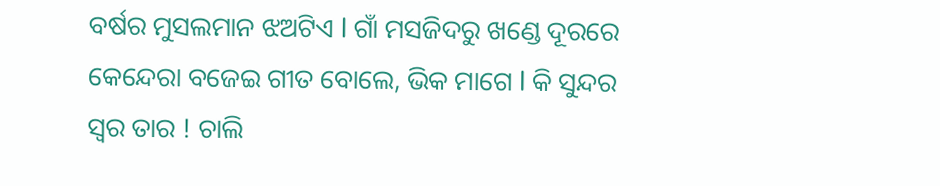ବର୍ଷର ମୁସଲମାନ ଝଅଟିଏ l ଗାଁ ମସଜିଦରୁ ଖଣ୍ଡେ ଦୂରରେ କେନ୍ଦେରା ବଜେଇ ଗୀତ ବୋଲେ, ଭିକ ମାଗେ l କି ସୁନ୍ଦର ସ୍ୱର ତାର ! ଚାଲି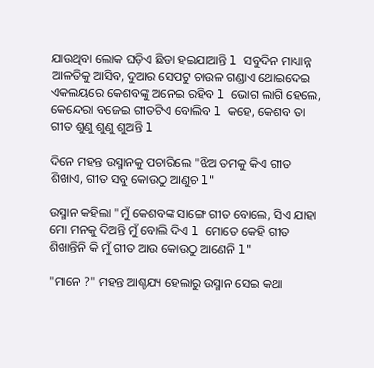ଯାଉଥିବା ଲୋକ ଘଡ଼ିଏ ଛିଡା ହଇଯାଆନ୍ତି l ସବୁଦିନ ମାଧ୍ୟାନ୍ନ ଆଳତିକୁ ଆସିବ, ଦୁଆର ସେପଟୁ ଚାଉଳ ଗଣ୍ଡାଏ ଥୋଇଦେଇ ଏକଲୟରେ କେଶବଙ୍କୁ ଅନେଇ ରହିବ l ଭୋଗ ଲାଗି ହେଲେ, କେନ୍ଦେରା ବଜେଇ ଗୀତଟିଏ ବୋଲିବ l କହେ, କେଶବ ତା ଗୀତ ଶୁଣୁ ଶୁଣୁ ଶୁଅନ୍ତି l

ଦିନେ ମହନ୍ତ ଉସ୍ମାନକୁ ପଚାରିଲେ "ଝିଅ ତମକୁ କିଏ ଗୀତ ଶିଖାଏ, ଗୀତ ସବୁ କୋଉଠୁ ଆଣୁଚ l"

ଉସ୍ମାନ କହିଲା "ମୁଁ କେଶବଙ୍କ ସାଙ୍ଗେ ଗୀତ ବୋଲେ, ସିଏ ଯାହା ମୋ ମନକୁ ଦିଅନ୍ତି ମୁଁ ବୋଲି ଦିଏ l ମୋତେ କେହି ଗୀତ ଶିଖାନ୍ତିନି କି ମୁଁ ଗୀତ ଆଉ କୋଉଠୁ ଆଣେନି l"

"ମାନେ ?" ମହନ୍ତ ଆଶ୍ଚଯ୍ୟ ହେଲାରୁ ଉସ୍ମାନ ସେଇ କଥା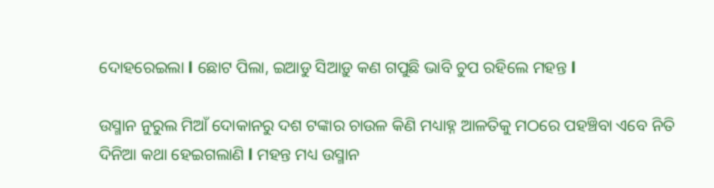ଦୋହରେଇଲା l ଛୋଟ ପିଲା, ଇଆଡୁ ସିଆଡ଼ୁ କଣ ଗପୁଛି ଭାବି ଚୁପ ରହିଲେ ମହନ୍ତ l

ଉସ୍ମାନ ନୁରୁଲ ମିଆଁ ଦୋକାନରୁ ଦଶ ଟଙ୍କାର ଚାଉଳ କିଣି ମଧ୍ୟାହ୍ନ ଆଳତିକୁ ମଠରେ ପହଞ୍ଚିବା ଏବେ ନିତି ଦିନିଆ କଥା ହେଇଗଲାଣି l ମହନ୍ତ ମଧ୍ୟ ଉସ୍ମାନ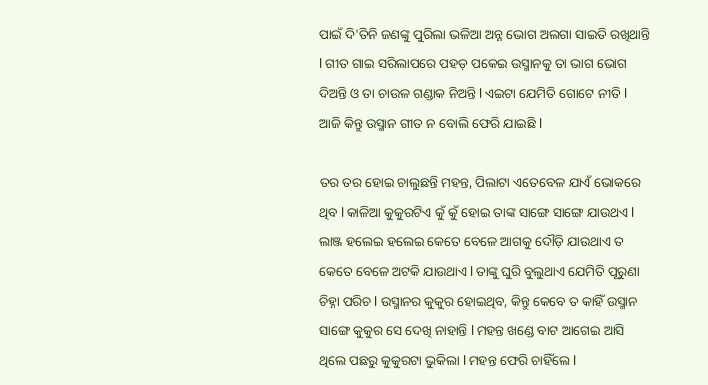ପାଇଁ ଦି'ତିନି ଜଣଙ୍କୁ ପୁରିଲା ଭଳିଆ ଅନ୍ନ ଭୋଗ ଅଲଗା ସାଇତି ରଖିଥାନ୍ତି l ଗୀତ ଗାଇ ସରିଲାପରେ ପହଡ଼ ପକେଇ ଉସ୍ମାନକୁ ତା ଭାଗ ଭୋଗ ଦିଅନ୍ତି ଓ ତା ଚାଉଳ ଗଣ୍ଡାକ ନିଅନ୍ତି l ଏଇଟା ଯେମିତି ଗୋଟେ ନୀତି l ଆଜି କିନ୍ତୁ ଉସ୍ମାନ ଗୀତ ନ ବୋଲି ଫେରି ଯାଇଛି l

ତର ତର ହୋଇ ଚାଲୁଛନ୍ତି ମହନ୍ତ, ପିଲାଟା ଏତେବେଳ ଯାଏଁ ଭୋକରେ ଥିବ l କାଳିଆ କୁକୁରଟିଏ କୁଁ କୁଁ ହୋଇ ତାଙ୍କ ସାଙ୍ଗେ ସାଙ୍ଗେ ଯାଉଥଏ l ଲାଞ୍ଜ ହଲେଇ ହଲେଇ କେତେ ବେଳେ ଆଗକୁ ଦୌଡ଼ି ଯାଉଥାଏ ତ କେତେ ବେଳେ ଅଟକି ଯାଉଥାଏ l ତାଙ୍କୁ ଘୁରି ବୁଲୁଥାଏ ଯେମିତି ପୂରୁଣା ଚିହ୍ନା ପରିଚ l ଉସ୍ମାନର କୁକୁର ହୋଇଥିବ, କିନ୍ତୁ କେବେ ତ କାହିଁ ଉସ୍ମାନ ସାଙ୍ଗେ କୁକୁର ସେ ଦେଖି ନାହାନ୍ତି l ମହନ୍ତ ଖଣ୍ଡେ ବାଟ ଆଗେଇ ଆସି ଥିଲେ ପଛରୁ କୁକୁରଟା ଭୁକିଲା l ମହନ୍ତ ଫେରି ଚାହିଁଲେ l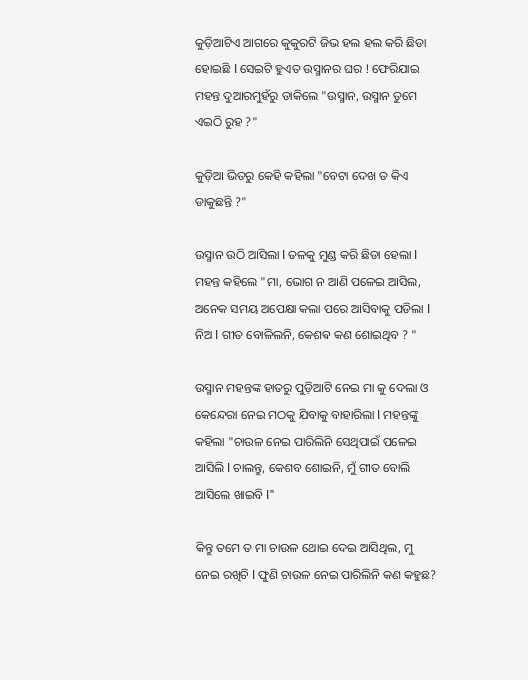କୁଡ଼ିଆଟିଏ ଆଗରେ କୁକୁରଟି ଜିଭ ହଲ ହଲ କରି ଛିଡା ହୋଇଛି l ସେଇଟି ହୁଏତ ଉସ୍ମାନର ଘର ! ଫେରିଯାଇ ମହନ୍ତ ଦୁଆରମୁହଁରୁ ଡାକିଲେ "ଉସ୍ମାନ, ଉସ୍ମାନ ତୁମେ ଏଇଠି ରୁହ ?"

କୁଡ଼ିଆ ଭିତରୁ କେହି କହିଲା "ବେଟା ଦେଖ ତ କିଏ ଡାକୁଛନ୍ତି ?"

ଉସ୍ମାନ ଉଠି ଆସିଲା l ତଳକୁ ମୁଣ୍ଡ କରି ଛିଡା ହେଲା l ମହନ୍ତ କହିଲେ "ମା, ଭୋଗ ନ ଆଣି ପଳେଇ ଆସିଲ, ଅନେକ ସମୟ ଅପେକ୍ଷା କଲା ପରେ ଆସିବାକୁ ପଡିଲା l ନିଅ l ଗୀତ ବୋଳିଲନି, କେଶଵ କଣ ଶୋଇଥିବ ? "

ଉସ୍ମାନ ମହନ୍ତଙ୍କ ହାତରୁ ପୁଡ଼ିଆଟି ନେଇ ମା କୁ ଦେଲା ଓ କେନ୍ଦେରା ନେଇ ମଠକୁ ଯିବାକୁ ବାହାରିଲା l ମହନ୍ତଙ୍କୁ କହିଲା "ଚାଉଳ ନେଇ ପାରିଲିନି ସେଥିପାଇଁ ପଳେଇ ଆସିଲି l ଚାଲନ୍ତୁ, କେଶବ ଶୋଇନି, ମୁଁ ଗୀତ ବୋଲି ଆସିଲେ ଖାଇବି l"

କିନ୍ତୁ ତମେ ତ ମା ଚାଉଳ ଥୋଇ ଦେଇ ଆସିଥିଲ, ମୁ ନେଇ ରଖିଚି l ଫୁଣି ଚାଉଳ ନେଇ ପାରିଲିନି କଣ କହୁଛ?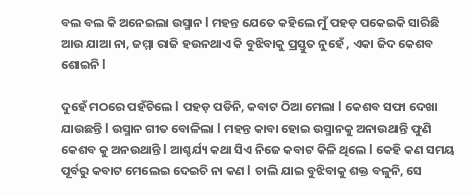ବଲ ବଲ କି ଅନେଇଲା ଉସ୍ମାନ l ମହନ୍ତ ଯେତେ କହିଲେ ମୁଁ ପହଡ଼ ପକେଇକି ସାରିଛି ଆଉ ଯାଆ ନା, ଜମ୍ମା ରାଜି ହଉନଥାଏ କି ବୁଝିବାକୁ ପ୍ରସ୍ତୁତ ନୁହେଁ , ଏକା ଜିଦ କେଶବ ଶୋଇନି l

ଦୁହେଁ ମଠରେ ପହଁଚିଲେ l ପହଡ଼ ପଡିନି, କବାଟ ଠିଆ ମେଲା l କେଶବ ସଫା ଦେଖା ଯାଉଛନ୍ତି l ଉସ୍ମାନ ଗୀତ ବୋଳିଲା l ମହନ୍ତ କାବା ହୋଇ ଉସ୍ମାନକୁ ଅନାଉଥାନ୍ତି ଫୁଣି କେଶବ କୁ ଅନଉଥାନ୍ତି l ଆଶ୍ଚର୍ଯ୍ୟ କଥା ସିଏ ନିଜେ କବାଟ କିଳି ଥିଲେ l କେହି କଣ ସମୟ ପୂର୍ବରୁ କବାଟ ମେଲେଇ ଦେଇଚି ନା କଣ l ଚାଲି ଯାଇ ବୁଝିବାକୁ ଶକ୍ତ ବଳୁନି, ସେ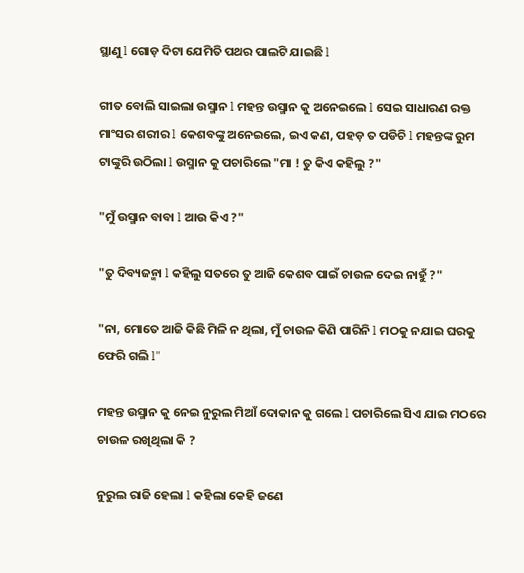ସ୍ଥାଣୁ l ଗୋଡ଼ ଦିଟା ଯେମିତି ପଥର ପାଲଟି ଯାଇଛି l

ଗୀତ ବୋଲି ସାଇଲା ଉସ୍ମାନ l ମହନ୍ତ ଉସ୍ମାନ କୁ ଅନେଇଲେ l ସେଇ ସାଧାରଣ ରକ୍ତ ମାଂସର ଶରୀର l କେଶବଙ୍କୁ ଅନେଇଲେ, ଇଏ କଣ, ପହଡ଼ ତ ପଡିଚି l ମହନ୍ତଙ୍କ ରୁମ ଟାଙ୍କୁରି ଉଠିଲା l ଉସ୍ମାନ କୁ ପଚାରିଲେ "ମା ! ତୁ କିଏ କହିଲୁ ?"

"ମୁଁ ଉସ୍ମାନ ବାବା l ଆଉ କିଏ ?"

"ତୁ ଦିବ୍ୟଜନ୍ମା l କହିଲୁ ସତରେ ତୁ ଆଜି କେଶବ ପାଇଁ ଚାଉଳ ଦେଇ ନାହୁଁ ?"

"ନା, ମୋତେ ଆଜି କିଛି ମିଳି ନ ଥିଲା, ମୁଁ ଚାଉଳ କିଣି ପାରିନି l ମଠକୁ ନଯାଇ ଘରକୁ ଫେରି ଗଲି l"

ମହନ୍ତ ଉସ୍ମାନ କୁ ନେଇ ନୁରୁଲ ମିଆଁ ଦୋକାନ କୁ ଗଲେ l ପଚାରିଲେ ସିଏ ଯାଇ ମଠରେ ଚାଉଳ ରଖିଥିଲା କି ?

ନୁରୁଲ ରାଜି ହେଲା l କହିଲା କେହି ଜଣେ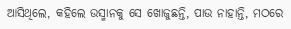ଆସିଥିଲେ, କହିଲେ ଉସ୍ମାନକୁ ସେ ଖୋଜୁଛନ୍ତି, ପାଉ ନାହାନ୍ତି, ମଠରେ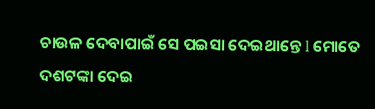ଚାଉଳ ଦେବାପାଇଁ ସେ ପଇସା ଦେଇଥାନ୍ତେ l ମୋତେ ଦଶଟଙ୍କା ଦେଇ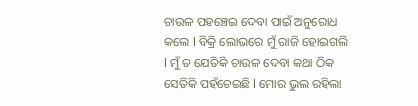ଚାଉଳ ପହଞ୍ଚେଇ ଦେବା ପାଇଁ ଅନୁରୋଧ କଲେ l ବିକ୍ରି ଲୋଭରେ ମୁଁ ରାଜି ହୋଇଗଲି l ମୁଁ ତ ଯେତିକି ଚାଉଳ ଦେବା କଥା ଠିକ ସେତିକି ପହଁଚେଇଛି l ମୋର ଭୁଲ ରହିଲା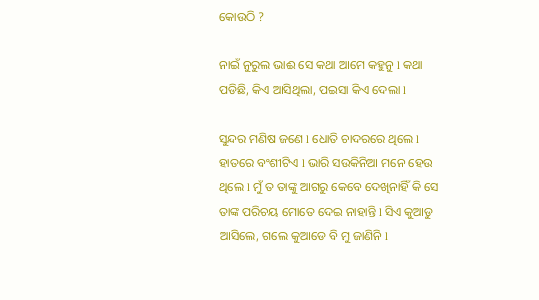କୋଉଠି ?

ନାଇଁ ନୁରୁଲ ଭାଈ ସେ କଥା ଆମେ କହୁନୁ l କଥା ପଡିଛି, କିଏ ଆସିଥିଲା, ପଇସା କିଏ ଦେଲା l

ସୁନ୍ଦର ମଣିଷ ଜଣେ l ଧୋତି ଚାଦରରେ ଥିଲେ l ହାତରେ ବଂଶୀଟିଏ l ଭାରି ସଉକିନିଆ ମନେ ହେଉ ଥିଲେ l ମୁଁ ତ ତାଙ୍କୁ ଆଗରୁ କେବେ ଦେଖିନାହିଁ କି ସେ ତାଙ୍କ ପରିଚୟ ମୋତେ ଦେଇ ନାହାନ୍ତି l ସିଏ କୁଆଡୁ ଆସିଲେ, ଗଲେ କୁଆଡେ ବି ମୁ ଜାଣିନି l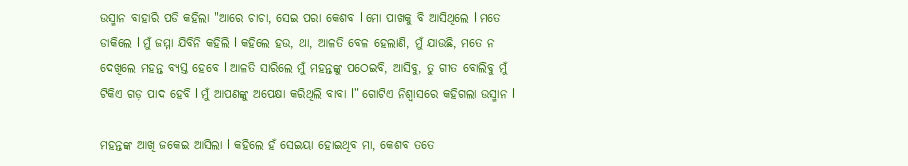ଉସ୍ମାନ ବାହାରି ପଡି କହିଲା "ଆରେ ଚାଚା, ସେଇ ପରା କେଶବ l ମୋ ପାଖକୁ ବି ଆସିଥିଲେ l ମତେ ଡାକିଲେ l ମୁଁ ଜମ୍ମା ଯିବିନି କହିଲି l କହିଲେ ହଉ, ଥା, ଆଳତି ବେଳ ହେଲାଣି, ମୁଁ ଯାଉଛି, ମତେ ନ ଦେଖିଲେ ମହନ୍ତ ବ୍ୟସ୍ତ ହେବେ l ଆଳତି ସାରିଲେ ମୁଁ ମହନ୍ତଙ୍କୁ ପଠେଇବି, ଆସିବୁ, ତୁ ଗୀତ ବୋଲିବୁ ମୁଁ ଟିକିଏ ଗଡ଼ ପାଦ ହେବି l ମୁଁ ଆପଣଙ୍କୁ ଅପେକ୍ଷା କରିଥିଲି ବାବା l" ଗୋଟିଏ ନିଶ୍ୱାସରେ କହିଗଲା ଉସ୍ମାନ l

ମହନ୍ତଙ୍କ ଆଖି ଜକେଇ ଆସିଲା l କହିଲେ ହଁ ସେଇୟା ହୋଇଥିବ ମା, କେଶବ ତତେ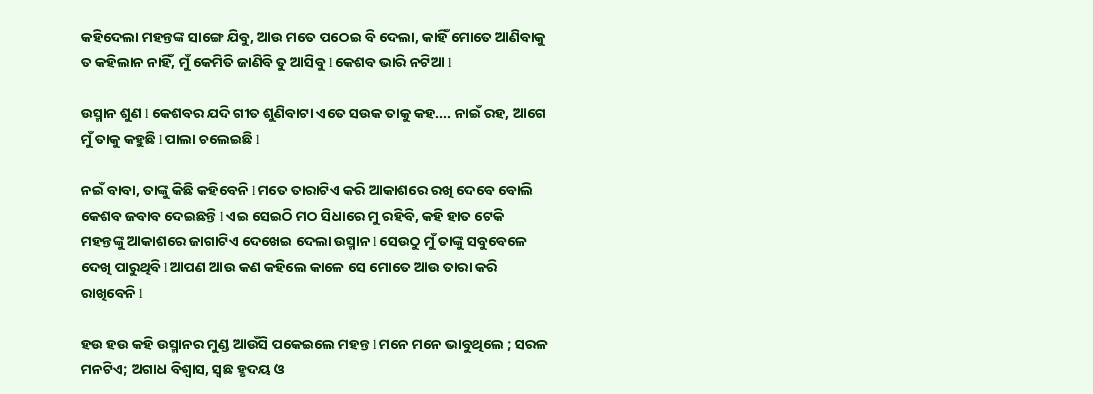କହିଦେଲା ମହନ୍ତଙ୍କ ସାଙ୍ଗେ ଯିବୁ, ଆଉ ମତେ ପଠେଇ ବି ଦେଲା, କାହିଁ ମୋତେ ଆଣିବାକୁ ତ କହିଲାନ ନାହିଁ, ମୁଁ କେମିତି ଜାଣିବି ତୁ ଆସିବୁ l କେଶବ ଭାରି ନଟିଆ l

ଉସ୍ମାନ ଶୁଣ l କେଶବର ଯଦି ଗୀତ ଶୁଣିବାଟା ଏତେ ସଉକ ତାକୁ କହ.... ନାଇଁ ରହ, ଆଗେ ମୁଁ ତାକୁ କହୁଛି l ପାଲା ଚଲେଇଛି l

ନଇଁ ବାବା, ତାଙ୍କୁ କିଛି କହିବେନି l ମତେ ତାରାଟିଏ କରି ଆକାଶରେ ରଖି ଦେବେ ବୋଲି କେଶବ ଜବାବ ଦେଇଛନ୍ତି l ଏଇ ସେଇଠି ମଠ ସିଧାରେ ମୁ ରହିବି, କହି ହାତ ଟେକି ମହନ୍ତଙ୍କୁ ଆକାଶରେ ଜାଗାଟିଏ ଦେଖେଇ ଦେଲା ଉସ୍ମାନ l ସେଉଠୁ ମୁଁ ତାଙ୍କୁ ସବୁବେଳେ ଦେଖି ପାରୁଥିବି l ଆପଣ ଆଉ କଣ କହିଲେ କାଳେ ସେ ମୋତେ ଆଉ ତାରା କରି ରାଖିବେନି l

ହଉ ହଉ କହି ଉସ୍ମାନର ମୁଣ୍ଡ ଆଉଁସି ପକେଇଲେ ମହନ୍ତ l ମନେ ମନେ ଭାବୁଥିଲେ ; ସରଳ ମନଟିଏ; ଅଗାଧ ବିଶ୍ୱାସ, ସ୍ଵଛ ହୃଦୟ ଓ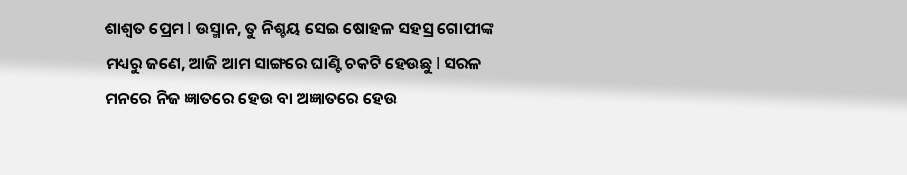ଶାଶ୍ୱତ ପ୍ରେମ l ଉସ୍ମାନ, ତୁ ନିଶ୍ଚୟ ସେଇ ଷୋହଳ ସହସ୍ର ଗୋପୀଙ୍କ ମଧ୍ୟରୁ ଜଣେ, ଆଜି ଆମ ସାଙ୍ଗରେ ଘାଣ୍ଟି ଚକଟି ହେଉଛୁ l ସରଳ ମନରେ ନିଜ ଜ୍ଞାତରେ ହେଉ ବା ଅଜ୍ଞାତରେ ହେଉ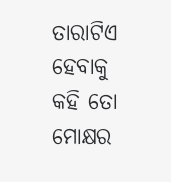ତାରାଟିଏ ହେବାକୁ କହି ତୋ ମୋକ୍ଷର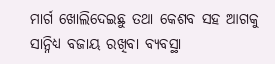ମାର୍ଗ ଖୋଲିଦେଇଛୁ ତଥା କେଶବ ସହ ଆଗକୁ ସାନ୍ନିଧ୍ୟ ବଜାୟ ରଖିବା ବ୍ୟବସ୍ଥା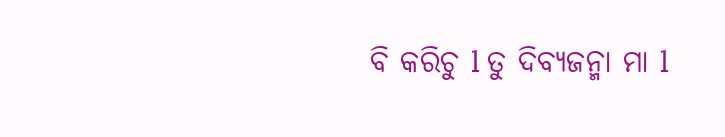ବି କରିଚୁ l ତୁ ଦିବ୍ୟଜନ୍ମା ମା l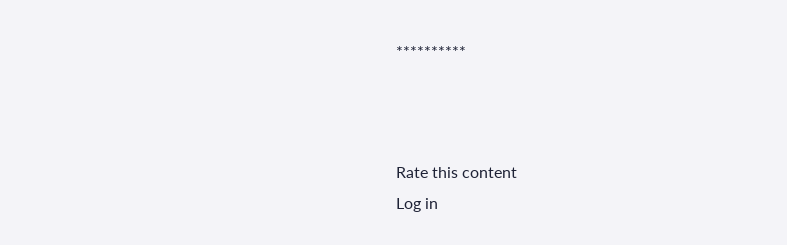**********



Rate this content
Log in